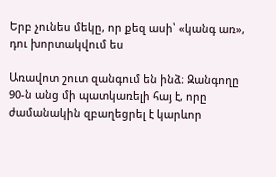Երբ չունես մեկը, որ քեզ ասի՝ «կանգ առ», դու խորտակվում ես

Առավոտ շուտ զանգում են ինձ։ Զանգողը 90-ն անց մի պատկառելի հայ է, որը ժամանակին զբաղեցրել է կարևոր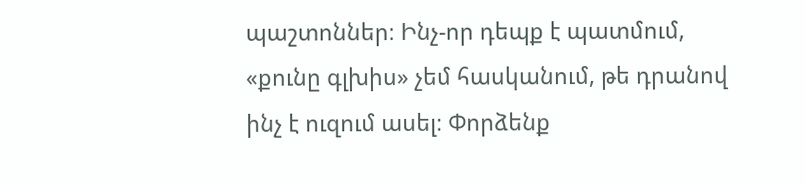պաշտոններ։ Ինչ-որ դեպք է պատմում, «քունը գլխիս» չեմ հասկանում, թե դրանով ինչ է ուզում ասել։ Փորձենք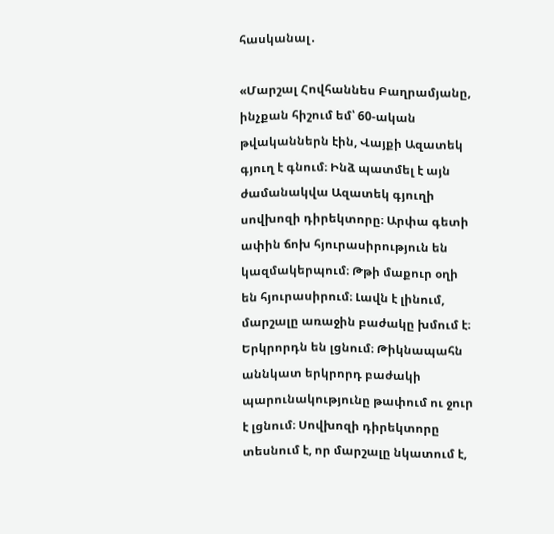հասկանալ․

«Մարշալ Հովհաննես Բաղրամյանը, ինչքան հիշում եմ՝ 60-ական թվականներն էին, Վայքի Ազատեկ գյուղ է գնում։ Ինձ պատմել է այն ժամանակվա Ազատեկ գյուղի սովխոզի դիրեկտորը։ Արփա գետի ափին ճոխ հյուրասիրություն են կազմակերպում։ Թթի մաքուր օղի են հյուրասիրում։ Լավն է լինում, մարշալը առաջին բաժակը խմում է։ Երկրորդն են լցնում։ Թիկնապահն աննկատ երկրորդ բաժակի պարունակությունը թափում ու ջուր է լցնում։ Սովխոզի դիրեկտորը տեսնում է, որ մարշալը նկատում է,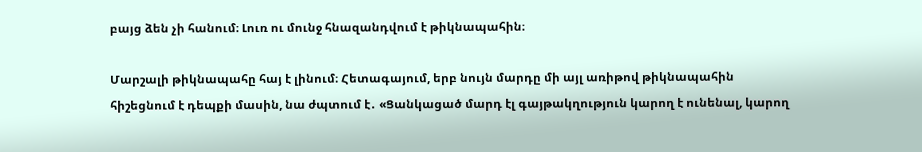բայց ձեն չի հանում։ Լուռ ու մունջ հնազանդվում է թիկնապահին։

Մարշալի թիկնապահը հայ է լինում։ Հետագայում, երբ նույն մարդը մի այլ առիթով թիկնապահին հիշեցնում է դեպքի մասին, նա ժպտում է․ «Ցանկացած մարդ էլ գայթակղություն կարող է ունենալ, կարող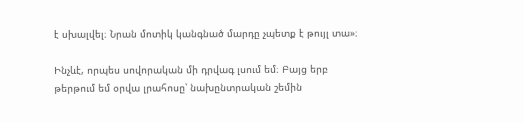է սխալվել։ Նրան մոտիկ կանգնած մարդը չպետք է թույլ տա»։

Ինչևէ, որպես սովորական մի դրվագ լսում եմ։ Բայց երբ թերթում եմ օրվա լրահոսը՝ նախընտրական շեմին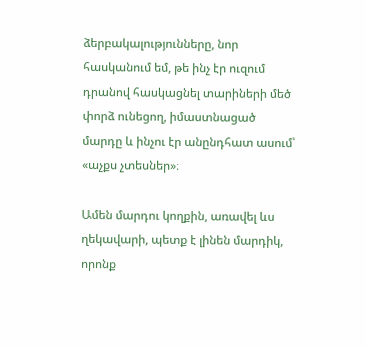ձերբակալությունները, նոր հասկանում եմ, թե ինչ էր ուզում դրանով հասկացնել տարիների մեծ փորձ ունեցող, իմաստնացած մարդը և ինչու էր անընդհատ ասում՝ «աչքս չտեսներ»։

Ամեն մարդու կողքին, առավել ևս ղեկավարի, պետք է լինեն մարդիկ, որոնք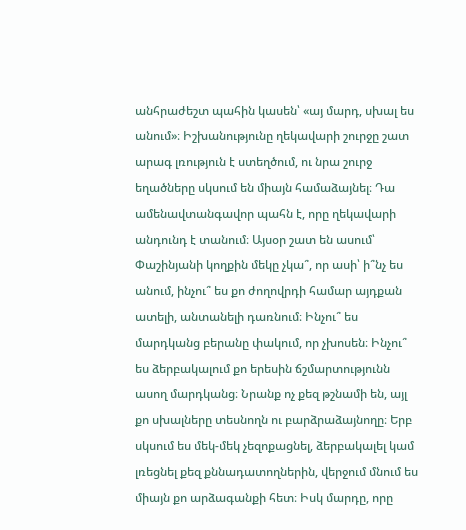անհրաժեշտ պահին կասեն՝ «այ մարդ, սխալ ես անում»։ Իշխանությունը ղեկավարի շուրջը շատ արագ լռություն է ստեղծում, ու նրա շուրջ եղածները սկսում են միայն համաձայնել։ Դա ամենավտանգավոր պահն է, որը ղեկավարի անդունդ է տանում։ Այսօր շատ են ասում՝ Փաշինյանի կողքին մեկը չկա՞, որ ասի՝ ի՞նչ ես անում, ինչու՞ ես քո ժողովրդի համար այդքան ատելի, անտանելի դառնում։ Ինչու՞ ես մարդկանց բերանը փակում, որ չխոսեն։ Ինչու՞ ես ձերբակալում քո երեսին ճշմարտությունն ասող մարդկանց։ Նրանք ոչ քեզ թշնամի են, այլ քո սխալները տեսնողն ու բարձրաձայնողը։ Երբ սկսում ես մեկ-մեկ չեզոքացնել, ձերբակալել կամ լռեցնել քեզ քննադատողներին, վերջում մնում ես միայն քո արձագանքի հետ։ Իսկ մարդը, որը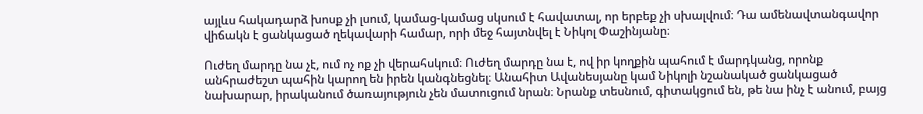այլևս հակադարձ խոսք չի լսում, կամաց-կամաց սկսում է հավատալ, որ երբեք չի սխալվում։ Դա ամենավտանգավոր վիճակն է ցանկացած ղեկավարի համար, որի մեջ հայտնվել է Նիկոլ Փաշինյանը։

Ուժեղ մարդը նա չէ, ում ոչ ոք չի վերահսկում։ Ուժեղ մարդը նա է, ով իր կողքին պահում է մարդկանց, որոնք անհրաժեշտ պահին կարող են իրեն կանգնեցնել։ Անահիտ Ավանեսյանը կամ Նիկոլի նշանակած ցանկացած նախարար, իրականում ծառայություն չեն մատուցում նրան։ Նրանք տեսնում, գիտակցում են, թե նա ինչ է անում, բայց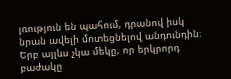լռություն են պահում, դրանով իսկ նրան ավելի մոտեցնելով անդունդին։ Երբ այլևս չկա մեկը, որ երկրորդ բաժակը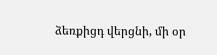ձեռքիցդ վերցնի, մի օր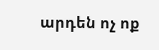արդեն ոչ ոք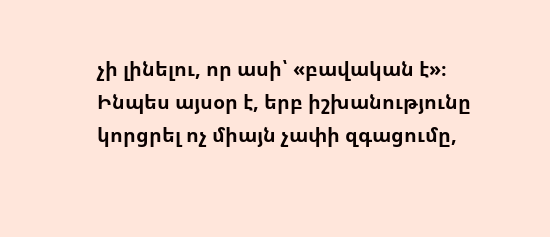չի լինելու, որ ասի՝ «բավական է»։ Ինպես այսօր է, երբ իշխանությունը կորցրել ոչ միայն չափի զգացումը,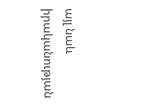այլ նաև իրականության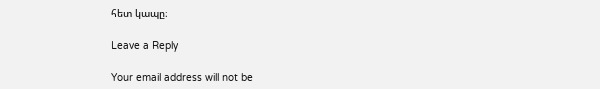հետ կապը։

Leave a Reply

Your email address will not be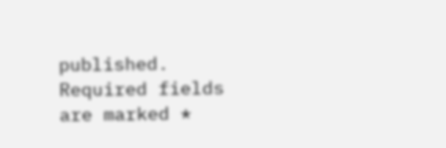published. Required fields are marked *